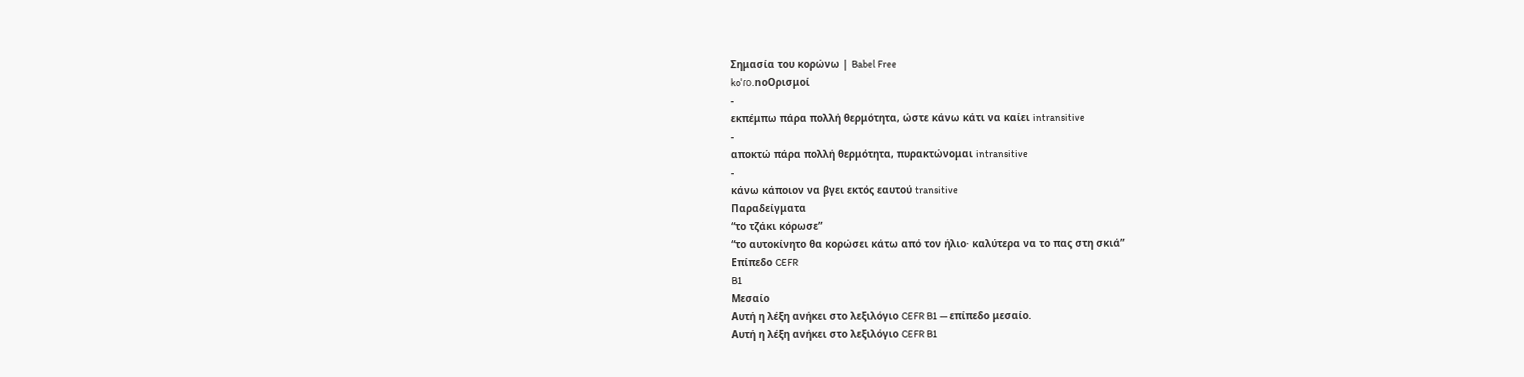Σημασία του κορώνω | Babel Free
koˈɾo.noΟρισμοί
-
εκπέμπω πάρα πολλή θερμότητα, ώστε κάνω κάτι να καίει intransitive
-
αποκτώ πάρα πολλή θερμότητα, πυρακτώνομαι intransitive
-
κάνω κάποιον να βγει εκτός εαυτού transitive
Παραδείγματα
“το τζάκι κόρωσε”
“το αυτοκίνητο θα κορώσει κάτω από τον ήλιο· καλύτερα να το πας στη σκιά”
Επίπεδο CEFR
B1
Μεσαίο
Αυτή η λέξη ανήκει στο λεξιλόγιο CEFR B1 — επίπεδο μεσαίο.
Αυτή η λέξη ανήκει στο λεξιλόγιο CEFR B1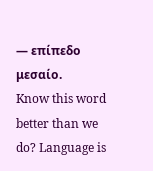— επίπεδο μεσαίο.
Know this word better than we do? Language is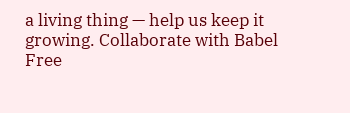a living thing — help us keep it growing. Collaborate with Babel Free